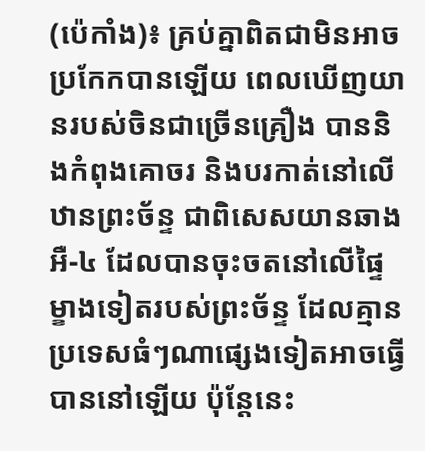(ប៉េកាំង)៖ គ្រប់គ្នាពិតជាមិនអាចប្រកែកបានឡើយ ពេលឃើញយានរបស់ចិនជាច្រើនគ្រឿង បាននិងកំពុងគោចរ និងបរកាត់នៅលើឋានព្រះច័ន្ទ ជាពិសេសយានឆាងអឺ-៤ ដែលបានចុះចតនៅលើផ្ទៃម្ខាងទៀតរបស់ព្រះច័ន្ទ ដែលគ្មានប្រទេសធំៗណាផ្សេងទៀតអាចធ្វើបាននៅឡើយ ប៉ុន្តែនេះ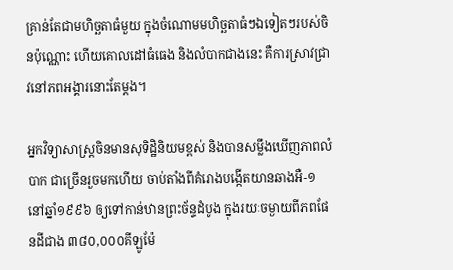គ្រាន់តែជាមហិច្ឆតាធំមួយ ក្នុងចំណោមមហិច្ឆតាធំៗឯទៀតៗរបស់ចិនប៉ុណ្ណោះ ហើយគោលដៅធំធេង និងលំបាកជាងនេះ គឺការស្រាវជ្រាវនៅភពអង្គារនោះតែម្តង។

អ្នកវិទ្យាសាស្ត្រចិនមានសុទិដ្ឋិនិយមខ្ពស់ និងបានសម្លឹងឃើញភាពលំបាក ជាច្រើនរួចមកហើយ ចាប់តាំងពីគំរោងបង្កើតយានឆាងអឺ-១ នៅឆ្នាំ១៩៩៦ ឲ្យទៅកាន់ឋានព្រះច័ន្ទដំបូង ក្នុងរយៈចម្ងាយពីភពផែនដីជាង ៣៨០,០០០គីឡូម៉ែ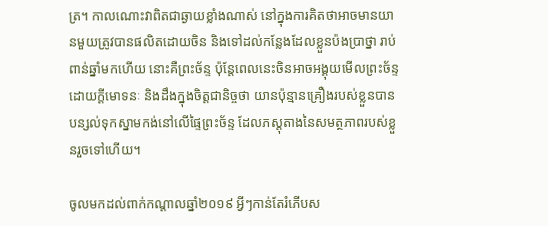ត្រ។ កាលណោះវាពិតជាឆ្ងាយខ្លាំងណាស់ នៅក្នុងការគិតថាអាចមានយានមួយត្រូវបានផលិតដោយចិន និងទៅដល់កន្លែងដែលខ្លួនប៉ងប្រាថ្នា រាប់ពាន់ឆ្នាំមកហើយ នោះគឺព្រះច័ន្ទ ប៉ុន្តែពេលនេះចិនអាចអង្គុយមើលព្រះច័ន្ទ ដោយក្តីមោទនៈ និងដឹងក្នុងចិត្តជានិច្ចថា យានប៉ុន្មានគ្រឿងរបស់ខ្លួនបានបន្សល់ទុកស្នាមកង់នៅលើផ្ទៃព្រះច័ន្ទ ដែលភស្តុតាងនៃសមត្ថភាពរបស់ខ្លួនរួចទៅហើយ។

ចូលមកដល់ពាក់កណ្តាលឆ្នាំ២០១៩ អ្វីៗកាន់តែរំភើបស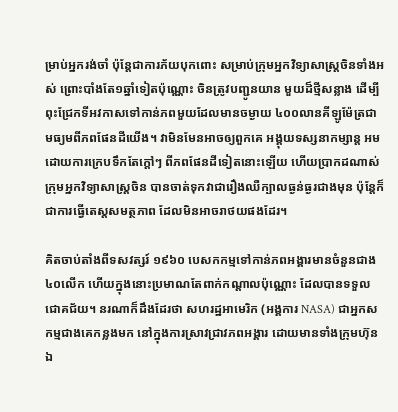ម្រាប់អ្នករង់ចាំ ប៉ុន្តែជាការភ័យបុកពោះ សម្រាប់ក្រុមអ្នកវិទ្យាសាស្ត្រចិនទាំងអស់ ព្រោះបាំងតែ១ឆ្នាំទៀតប៉ុណ្ណោះ ចិនត្រូវបញ្ជូនយាន មួយដ៏ថ្មីសន្លាង ដើម្បីពុះជ្រែកទីអវកាសទៅកាន់ភពមួយដែលមានចម្ងាយ ៤០០លានគីឡូម៉ែត្រជាមធ្យមពីភពផែនដីយើង។ វាមិនមែនអាចឲ្យពួកគេ អង្គុយទស្សនាកម្សាន្ត អមដោយការក្រេបទឹកតែក្តៅៗ ពីភពផែនដីទៀតនោះឡើយ ហើយប្រាកដណាស់ក្រុមអ្នកវិទ្យាសាស្ត្រចិន បានចាត់ទុកវាជារឿងឈឺក្បាលធ្ងន់ធ្ងរជាងមុន ប៉ុន្តែក៏ជាការធ្វើតេស្តសមត្ថភាព ដែលមិនអាចរាថយផងដែរ។

គិតចាប់តាំងពីទសវត្សរ៍ ១៩៦០ បេសកកម្មទៅកាន់ភពអង្គារមានចំនួនជាង ៤០លើក ហើយក្នុងនោះប្រមាណតែពាក់កណ្តាលប៉ុណ្ណោះ ដែលបានទទួលជោគជ័យ។ នរណាក៏ដឹងដែរថា សហរដ្ឋអាមេរិក (អង្គការ NASA) ជាអ្នកសកម្មជាងគេកន្លងមក នៅក្នុងការស្រាវជ្រាវភពអង្គារ ដោយមានទាំងក្រុមហ៊ុនឯ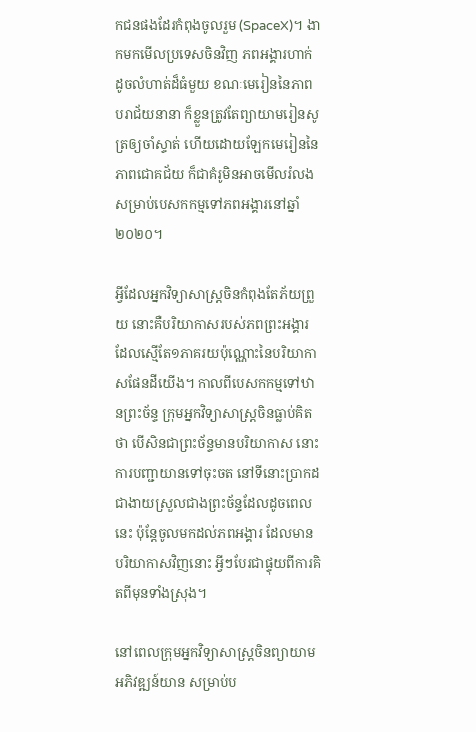កជនផងដែរកំពុងចូលរួម (SpaceX)។ ងាកមកមើលប្រទេសចិនវិញ ភពអង្គារហាក់ដូចលំហាត់ដ៏ធំមួយ ខណៈមេរៀននៃភាពបរាជ័យនានា ក៏ខ្លួនត្រូវតែព្យាយាមរៀនសូត្រឲ្យចាំស្ទាត់ ហើយដោយឡែកមេរៀននៃភាពជោគជ័យ ក៏ជាគំរូមិនអាចមើលរំលង សម្រាប់បេសកកម្មទៅភពអង្គារនៅឆ្នាំ២០២០។

អ្វីដែលអ្នកវិទ្យាសាស្ត្រចិនកំពុងតែភ័យព្រួយ នោះគឺបរិយាកាសរបស់ភពព្រះអង្គារ ដែលស្មើតែ១ភាគរយប៉ុណ្ណោះនៃបរិយាកាសផែនដីយើង។ កាលពីបេសកកម្មទៅឋានព្រះច័ន្ទ ក្រុមអ្នកវិទ្យាសាស្ត្រចិនធ្លាប់គិតថា បើសិនជាព្រះច័ន្ទមានបរិយាកាស នោះការបញ្ជាយានទៅចុះចត នៅទីនោះប្រាកដជាងាយស្រួលជាងព្រះច័ន្ទដែលដូចពេលនេះ ប៉ុន្តែចូលមកដល់ភពអង្គារ ដែលមានបរិយាកាសវិញនោះ អ្វីៗបែរជាផ្ទុយពីការគិតពីមុនទាំងស្រុង។

នៅពេលក្រុមអ្នកវិទ្យាសាស្ត្រចិនព្យាយាមអភិវឌ្ឍន៍យាន សម្រាប់ប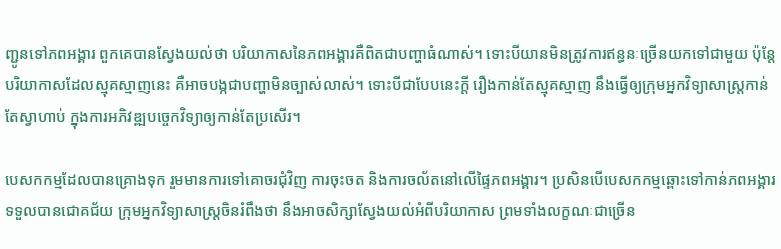ញ្ជូនទៅភពអង្គារ ពួកគេបានស្វែងយល់ថា បរិយាកាសនៃភពអង្គារគឺពិតជាបញ្ហាធំណាស់។ ទោះបីយានមិនត្រូវការឥន្ធនៈច្រើនយកទៅជាមួយ ប៉ុន្តែបរិយាកាសដែលស្មុគស្មាញនេះ គឺអាចបង្កជាបញ្ហាមិនច្បាស់លាស់។ ទោះបីជាបែបនេះក្តី រឿងកាន់តែស្មុគស្មាញ នឹងធ្វើឲ្យក្រុមអ្នកវិទ្យាសាស្ត្រកាន់តែស្វាហាប់ ក្នុងការអភិវឌ្ឍបច្ចេកវិទ្យាឲ្យកាន់តែប្រសើរ។

បេសកកម្មដែលបានគ្រោងទុក រួមមានការទៅគោចរជុំវិញ ការចុះចត និងការចល័តនៅលើផ្ទៃភពអង្គារ។ ប្រសិនបើបេសកកម្មឆ្ពោះទៅកាន់ភពអង្គារ ទទួលបានជោគជ័យ ក្រុមអ្នកវិទ្យាសាស្រ្តចិនរំពឹងថា នឹងអាចសិក្សាស្វែងយល់អំពីបរិយាកាស ព្រមទាំងលក្ខណៈជាច្រើន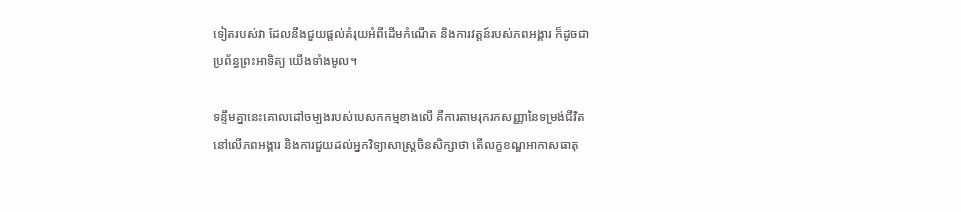ទៀតរបស់វា ដែលនឹងជួយផ្តល់តំរុយអំពីដើមកំណើត និងការវត្តន៍របស់ភពអង្គារ ក៏ដូចជាប្រព័ន្ធព្រះអាទិត្យ យើងទាំងមូល។

ទន្ទឹមគ្នានេះគោលដៅចម្បងរបស់បេសកកម្មខាងលើ គឺការតាមរុករកសញ្ញានៃទម្រង់ជីវិតនៅលើភពអង្គារ និងការជួយដល់អ្នកវិទ្យាសាស្រ្តចិនសិក្សាថា តើលក្ខខណ្ឌអាកាសធាតុ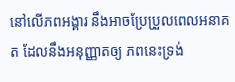នៅលើភពអង្គារ នឹងអាចប្រែប្រួលពេលអនាគត ដែលនឹងអនុញ្ញាតឲ្យ ភពនេះទ្រង់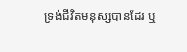ទ្រង់ជីវិតមនុស្សបានដែរ ឬ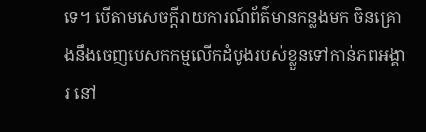ទេ។ បើតាមសេចក្តីរាយការណ៍ព័ត៌មានកន្លងមក ចិនគ្រោងនឹងចេញបេសកកម្មលើកដំបូងរបស់ខ្លួនទៅកាន់ភពអង្គារ នៅ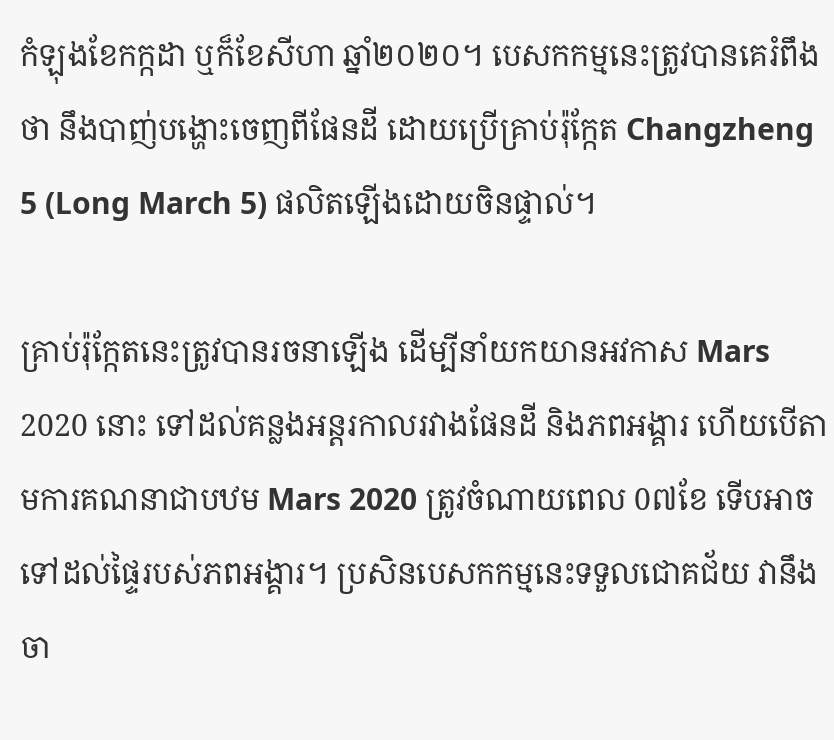កំឡុងខែកក្កដា ឬក៏ខែសីហា ឆ្នាំ២០២០។ បេសកកម្មនេះត្រូវបានគេរំពឹងថា នឹងបាញ់បង្ហោះចេញពីផែនដី ដោយប្រើគ្រាប់រ៉ុក្កែត Changzheng 5 (Long March 5) ផលិតឡើងដោយចិនផ្ទាល់។

គ្រាប់រ៉ុក្កែតនេះត្រូវបានរចនាឡើង ដើម្បីនាំយកយានអវកាស Mars 2020 នោះ ទៅដល់គន្លងអន្តរកាលរវាងផែនដី និងភពអង្គារ ហើយបើតាមការគណនាជាបឋម Mars 2020 ត្រូវចំណាយពេល 0៧ខែ ទើបអាចទៅដល់ផ្ទៃរបស់ភពអង្គារ។ ប្រសិនបេសកកម្មនេះទទួលជោគជ័យ វានឹងចា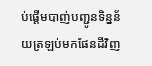ប់ផ្តើមបាញ់បញ្ជូនទិន្នន័យត្រឡប់មកផែនដីវិញ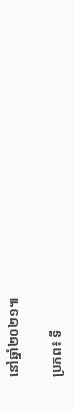នៅឆ្នាំ២០២១៕

ប្រភព៖ ទី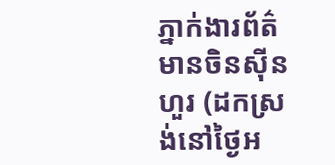ភ្នាក់ងារព័ត៌មានចិនស៊ីនហួរ (ដកស្រង់នៅថ្ងៃអ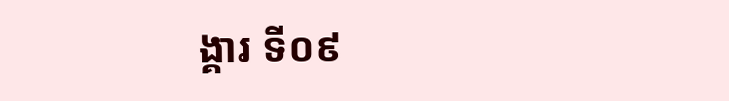ង្គារ ទី០៩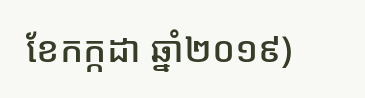ខែកក្កដា ឆ្នាំ២០១៩)